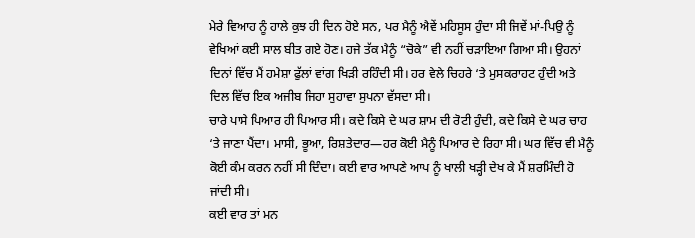ਮੇਰੇ ਵਿਆਹ ਨੂੰ ਹਾਲੇ ਕੁਝ ਹੀ ਦਿਨ ਹੋਏ ਸਨ, ਪਰ ਮੈਨੂੰ ਐਵੇਂ ਮਹਿਸੂਸ ਹੁੰਦਾ ਸੀ ਜਿਵੇਂ ਮਾਂ-ਪਿਉ ਨੂੰ ਵੇਖਿਆਂ ਕਈ ਸਾਲ ਬੀਤ ਗਏ ਹੋਣ। ਹਜੇ ਤੱਕ ਮੈਨੂੰ “ਚੋਕੇ” ਵੀ ਨਹੀਂ ਚੜਾਇਆ ਗਿਆ ਸੀ। ਉਹਨਾਂ ਦਿਨਾਂ ਵਿੱਚ ਮੈਂ ਹਮੇਸ਼ਾ ਫੁੱਲਾਂ ਵਾਂਗ ਖਿੜੀ ਰਹਿੰਦੀ ਸੀ। ਹਰ ਵੇਲੇ ਚਿਹਰੇ ‘ਤੇ ਮੁਸਕਰਾਹਟ ਹੁੰਦੀ ਅਤੇ ਦਿਲ ਵਿੱਚ ਇਕ ਅਜੀਬ ਜਿਹਾ ਸੁਹਾਵਾ ਸੁਪਨਾ ਵੱਸਦਾ ਸੀ।
ਚਾਰੇ ਪਾਸੇ ਪਿਆਰ ਹੀ ਪਿਆਰ ਸੀ। ਕਦੇ ਕਿਸੇ ਦੇ ਘਰ ਸ਼ਾਮ ਦੀ ਰੋਟੀ ਹੁੰਦੀ, ਕਦੇ ਕਿਸੇ ਦੇ ਘਰ ਚਾਹ ‘ਤੇ ਜਾਣਾ ਪੈਂਦਾ। ਮਾਸੀ, ਭੂਆ, ਰਿਸ਼ਤੇਦਾਰ—ਹਰ ਕੋਈ ਮੈਨੂੰ ਪਿਆਰ ਦੇ ਰਿਹਾ ਸੀ। ਘਰ ਵਿੱਚ ਵੀ ਮੈਨੂੰ ਕੋਈ ਕੰਮ ਕਰਨ ਨਹੀਂ ਸੀ ਦਿੰਦਾ। ਕਈ ਵਾਰ ਆਪਣੇ ਆਪ ਨੂੰ ਖਾਲੀ ਖੜ੍ਹੀ ਦੇਖ ਕੇ ਮੈਂ ਸ਼ਰਮਿੰਦੀ ਹੋ ਜਾਂਦੀ ਸੀ।
ਕਈ ਵਾਰ ਤਾਂ ਮਨ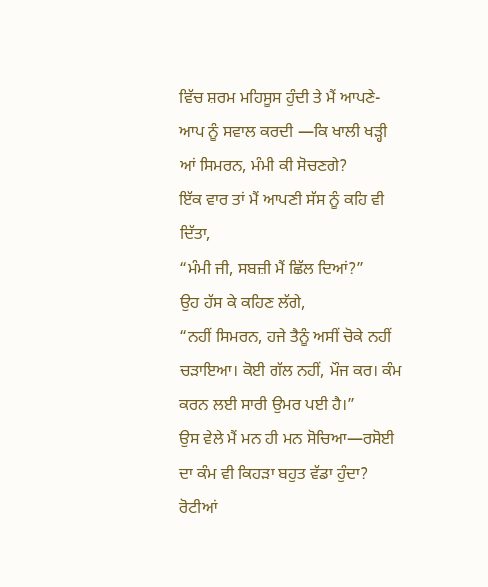ਵਿੱਚ ਸ਼ਰਮ ਮਹਿਸੂਸ ਹੁੰਦੀ ਤੇ ਮੈਂ ਆਪਣੇ-ਆਪ ਨੂੰ ਸਵਾਲ ਕਰਦੀ —ਕਿ ਖਾਲੀ ਖੜ੍ਹੀ ਆਂ ਸਿਮਰਨ, ਮੰਮੀ ਕੀ ਸੋਚਣਗੇ?
ਇੱਕ ਵਾਰ ਤਾਂ ਮੈਂ ਆਪਣੀ ਸੱਸ ਨੂੰ ਕਹਿ ਵੀ ਦਿੱਤਾ,
“ਮੰਮੀ ਜੀ, ਸਬਜ਼ੀ ਮੈਂ ਛਿੱਲ ਦਿਆਂ?”
ਉਹ ਹੱਸ ਕੇ ਕਹਿਣ ਲੱਗੇ,
“ਨਹੀਂ ਸਿਮਰਨ, ਹਜੇ ਤੈਨੂੰ ਅਸੀਂ ਚੋਕੇ ਨਹੀਂ ਚੜਾਇਆ। ਕੋਈ ਗੱਲ ਨਹੀਂ, ਮੌਜ ਕਰ। ਕੰਮ ਕਰਨ ਲਈ ਸਾਰੀ ਉਮਰ ਪਈ ਹੈ।”
ਉਸ ਵੇਲੇ ਮੈਂ ਮਨ ਹੀ ਮਨ ਸੋਚਿਆ—ਰਸੋਈ ਦਾ ਕੰਮ ਵੀ ਕਿਹੜਾ ਬਹੁਤ ਵੱਡਾ ਹੁੰਦਾ? ਰੋਟੀਆਂ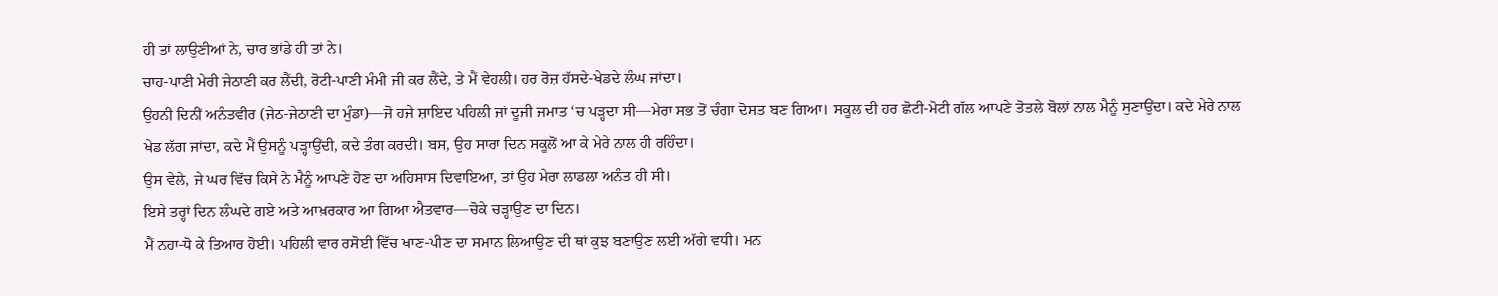ਹੀ ਤਾਂ ਲਾਉਣੀਆਂ ਨੇ, ਚਾਰ ਭਾਂਡੇ ਹੀ ਤਾਂ ਨੇ।
ਚਾਹ-ਪਾਣੀ ਮੇਰੀ ਜੇਠਾਣੀ ਕਰ ਲੈਂਦੀ, ਰੋਟੀ-ਪਾਣੀ ਮੰਮੀ ਜੀ ਕਰ ਲੈਂਦੇ, ਤੇ ਮੈਂ ਵੇਹਲੀ। ਹਰ ਰੋਜ਼ ਹੱਸਦੇ-ਖੇਡਦੇ ਲੰਘ ਜਾਂਦਾ।
ਉਹਨੀ ਦਿਨੀਂ ਅਨੰਤਵੀਰ (ਜੇਠ-ਜੇਠਾਣੀ ਦਾ ਮੁੰਡਾ)—ਜੋ ਹਜੇ ਸ਼ਾਇਦ ਪਹਿਲੀ ਜਾਂ ਦੂਜੀ ਜਮਾਤ ‘ਚ ਪੜ੍ਹਦਾ ਸੀ—ਮੇਰਾ ਸਭ ਤੋਂ ਚੰਗਾ ਦੋਸਤ ਬਣ ਗਿਆ। ਸਕੂਲ ਦੀ ਹਰ ਛੋਟੀ-ਮੋਟੀ ਗੱਲ ਆਪਣੇ ਤੋਤਲੇ ਬੋਲਾਂ ਨਾਲ ਮੈਨੂੰ ਸੁਣਾਉਂਦਾ। ਕਦੇ ਮੇਰੇ ਨਾਲ ਖੇਡ ਲੱਗ ਜਾਂਦਾ, ਕਦੇ ਮੈਂ ਉਸਨੂੰ ਪੜ੍ਹਾਉਂਦੀ, ਕਦੇ ਤੰਗ ਕਰਦੀ। ਬਸ, ਉਹ ਸਾਰਾ ਦਿਨ ਸਕੂਲੋਂ ਆ ਕੇ ਮੇਰੇ ਨਾਲ ਹੀ ਰਹਿੰਦਾ।
ਉਸ ਵੇਲੇ, ਜੇ ਘਰ ਵਿੱਚ ਕਿਸੇ ਨੇ ਮੈਨੂੰ ਆਪਣੇ ਹੋਣ ਦਾ ਅਹਿਸਾਸ ਦਿਵਾਇਆ, ਤਾਂ ਉਹ ਮੇਰਾ ਲਾਡਲਾ ਅਨੰਤ ਹੀ ਸੀ।
ਇਸੇ ਤਰ੍ਹਾਂ ਦਿਨ ਲੰਘਦੇ ਗਏ ਅਤੇ ਆਖ਼ਰਕਾਰ ਆ ਗਿਆ ਐਤਵਾਰ—ਚੋਕੇ ਚੜ੍ਹਾਉਣ ਦਾ ਦਿਨ।
ਮੈਂ ਨਹਾ-ਧੋ ਕੇ ਤਿਆਰ ਹੋਈ। ਪਹਿਲੀ ਵਾਰ ਰਸੋਈ ਵਿੱਚ ਖਾਣ-ਪੀਣ ਦਾ ਸਮਾਨ ਲਿਆਉਣ ਦੀ ਥਾਂ ਕੁਝ ਬਣਾਉਣ ਲਈ ਅੱਗੇ ਵਧੀ। ਮਨ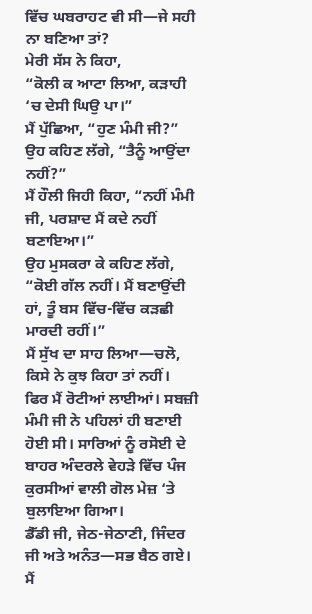ਵਿੱਚ ਘਬਰਾਹਟ ਵੀ ਸੀ—ਜੇ ਸਹੀ ਨਾ ਬਣਿਆ ਤਾਂ?
ਮੇਰੀ ਸੱਸ ਨੇ ਕਿਹਾ,
“ਕੋਲੀ ਕ ਆਟਾ ਲਿਆ, ਕੜਾਹੀ ‘ਚ ਦੇਸੀ ਘਿਉ ਪਾ।”
ਮੈਂ ਪੁੱਛਿਆ, “ਹੁਣ ਮੰਮੀ ਜੀ?”
ਉਹ ਕਹਿਣ ਲੱਗੇ, “ਤੈਨੂੰ ਆਉਂਦਾ ਨਹੀਂ?”
ਮੈਂ ਹੌਲੀ ਜਿਹੀ ਕਿਹਾ, “ਨਹੀਂ ਮੰਮੀ ਜੀ, ਪਰਸ਼ਾਦ ਮੈਂ ਕਦੇ ਨਹੀਂ ਬਣਾਇਆ।”
ਉਹ ਮੁਸਕਰਾ ਕੇ ਕਹਿਣ ਲੱਗੇ,
“ਕੋਈ ਗੱਲ ਨਹੀਂ। ਮੈਂ ਬਣਾਉਂਦੀ ਹਾਂ, ਤੂੰ ਬਸ ਵਿੱਚ-ਵਿੱਚ ਕੜਛੀ ਮਾਰਦੀ ਰਹੀਂ।”
ਮੈਂ ਸੁੱਖ ਦਾ ਸਾਹ ਲਿਆ—ਚਲੋ, ਕਿਸੇ ਨੇ ਕੁਝ ਕਿਹਾ ਤਾਂ ਨਹੀਂ।
ਫਿਰ ਮੈਂ ਰੋਟੀਆਂ ਲਾਈਆਂ। ਸਬਜ਼ੀ ਮੰਮੀ ਜੀ ਨੇ ਪਹਿਲਾਂ ਹੀ ਬਣਾਈ ਹੋਈ ਸੀ। ਸਾਰਿਆਂ ਨੂੰ ਰਸੋਈ ਦੇ ਬਾਹਰ ਅੰਦਰਲੇ ਵੇਹੜੇ ਵਿੱਚ ਪੰਜ ਕੁਰਸੀਆਂ ਵਾਲੀ ਗੋਲ ਮੇਜ਼ ‘ਤੇ ਬੁਲਾਇਆ ਗਿਆ।
ਡੈੱਡੀ ਜੀ, ਜੇਠ-ਜੇਠਾਣੀ, ਜਿੰਦਰ ਜੀ ਅਤੇ ਅਨੰਤ—ਸਭ ਬੈਠ ਗਏ। ਮੈਂ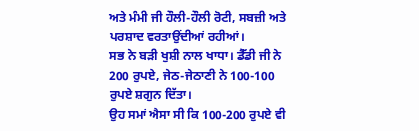ਅਤੇ ਮੰਮੀ ਜੀ ਹੌਲੀ-ਹੌਲੀ ਰੋਟੀ, ਸਬਜ਼ੀ ਅਤੇ ਪਰਸ਼ਾਦ ਵਰਤਾਉਂਦੀਆਂ ਰਹੀਆਂ।
ਸਭ ਨੇ ਬੜੀ ਖੁਸ਼ੀ ਨਾਲ ਖਾਧਾ। ਡੈੱਡੀ ਜੀ ਨੇ 200 ਰੁਪਏ, ਜੇਠ-ਜੇਠਾਣੀ ਨੇ 100-100 ਰੁਪਏ ਸ਼ਗੁਨ ਦਿੱਤਾ।
ਉਹ ਸਮਾਂ ਐਸਾ ਸੀ ਕਿ 100-200 ਰੁਪਏ ਵੀ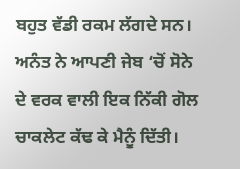ਬਹੁਤ ਵੱਡੀ ਰਕਮ ਲੱਗਦੇ ਸਨ।
ਅਨੰਤ ਨੇ ਆਪਣੀ ਜੇਬ ‘ਚੋਂ ਸੋਨੇ ਦੇ ਵਰਕ ਵਾਲੀ ਇਕ ਨਿੱਕੀ ਗੋਲ ਚਾਕਲੇਟ ਕੱਢ ਕੇ ਮੈਨੂੰ ਦਿੱਤੀ।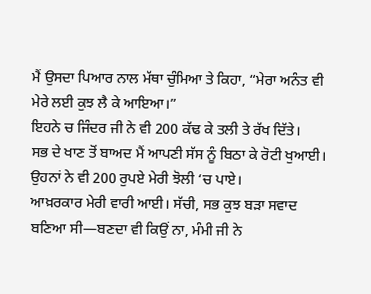ਮੈਂ ਉਸਦਾ ਪਿਆਰ ਨਾਲ ਮੱਥਾ ਚੁੰਮਿਆ ਤੇ ਕਿਹਾ, “ਮੇਰਾ ਅਨੰਤ ਵੀ ਮੇਰੇ ਲਈ ਕੁਝ ਲੈ ਕੇ ਆਇਆ।”
ਇਹਨੇ ਚ ਜਿੰਦਰ ਜੀ ਨੇ ਵੀ 200 ਕੱਢ ਕੇ ਤਲੀ ਤੇ ਰੱਖ ਦਿੱਤੇ।
ਸਭ ਦੇ ਖਾਣ ਤੋਂ ਬਾਅਦ ਮੈਂ ਆਪਣੀ ਸੱਸ ਨੂੰ ਬਿਠਾ ਕੇ ਰੋਟੀ ਖੁਆਈ। ਉਹਨਾਂ ਨੇ ਵੀ 200 ਰੁਪਏ ਮੇਰੀ ਝੋਲੀ ‘ਚ ਪਾਏ।
ਆਖ਼ਰਕਾਰ ਮੇਰੀ ਵਾਰੀ ਆਈ। ਸੱਚੀ, ਸਭ ਕੁਝ ਬੜਾ ਸਵਾਦ ਬਣਿਆ ਸੀ—ਬਣਦਾ ਵੀ ਕਿਉਂ ਨਾ, ਮੰਮੀ ਜੀ ਨੇ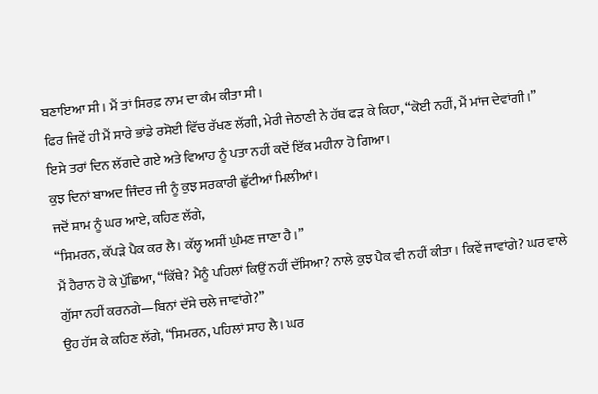ਬਣਾਇਆ ਸੀ। ਮੈਂ ਤਾਂ ਸਿਰਫ਼ ਨਾਮ ਦਾ ਕੰਮ ਕੀਤਾ ਸੀ।
ਫਿਰ ਜਿਵੇਂ ਹੀ ਮੈਂ ਸਾਰੇ ਭਾਂਡੇ ਰਸੋਈ ਵਿੱਚ ਰੱਖਣ ਲੱਗੀ, ਮੇਰੀ ਜੇਠਾਣੀ ਨੇ ਹੱਥ ਫੜ ਕੇ ਕਿਹਾ, “ਕੋਈ ਨਹੀਂ, ਮੈਂ ਮਾਂਜ ਦੇਵਾਂਗੀ।”
ਇਸੇ ਤਰਾਂ ਦਿਨ ਲੱਗਦੇ ਗਏ ਅਤੇ ਵਿਆਹ ਨੂੰ ਪਤਾ ਨਹੀਂ ਕਦੋਂ ਇੱਕ ਮਹੀਨਾ ਹੋ ਗਿਆ।
ਕੁਝ ਦਿਨਾਂ ਬਾਅਦ ਜਿੰਦਰ ਜੀ ਨੂੰ ਕੁਝ ਸਰਕਾਰੀ ਛੁੱਟੀਆਂ ਮਿਲੀਆਂ।
ਜਦੋਂ ਸ਼ਾਮ ਨੂੰ ਘਰ ਆਏ, ਕਹਿਣ ਲੱਗੇ,
“ਸਿਮਰਨ, ਕੱਪੜੇ ਪੈਕ ਕਰ ਲੈ। ਕੱਲ੍ਹ ਅਸੀਂ ਘੁੰਮਣ ਜਾਣਾ ਹੈ।”
ਮੈਂ ਹੈਰਾਨ ਹੋ ਕੇ ਪੁੱਛਿਆ, “ਕਿੱਥੇ? ਮੈਨੂੰ ਪਹਿਲਾਂ ਕਿਉਂ ਨਹੀਂ ਦੱਸਿਆ? ਨਾਲੇ ਕੁਝ ਪੈਕ ਵੀ ਨਹੀਂ ਕੀਤਾ। ਕਿਵੇਂ ਜਾਵਾਂਗੇ? ਘਰ ਵਾਲੇ ਗੁੱਸਾ ਨਹੀਂ ਕਰਨਗੇ—ਬਿਨਾਂ ਦੱਸੇ ਚਲੇ ਜਾਵਾਂਗੇ?”
ਉਹ ਹੱਸ ਕੇ ਕਹਿਣ ਲੱਗੇ, “ਸਿਮਰਨ, ਪਹਿਲਾਂ ਸਾਹ ਲੈ। ਘਰ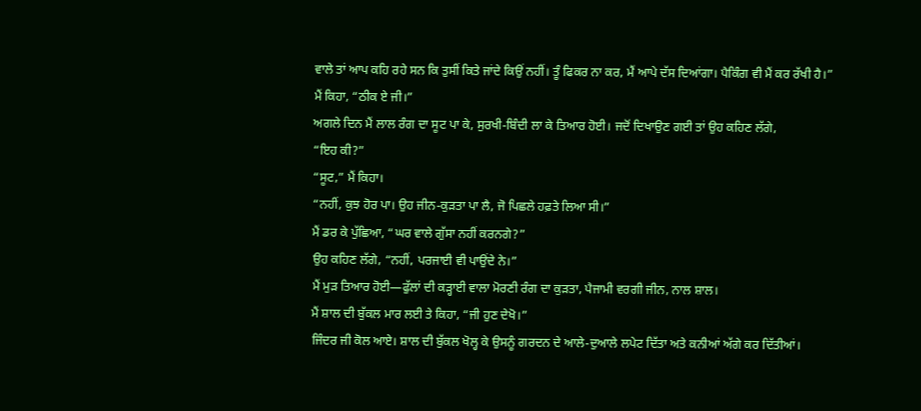ਵਾਲੇ ਤਾਂ ਆਪ ਕਹਿ ਰਹੇ ਸਨ ਕਿ ਤੁਸੀਂ ਕਿਤੇ ਜਾਂਦੇ ਕਿਉਂ ਨਹੀਂ। ਤੂੰ ਫਿਕਰ ਨਾ ਕਰ, ਮੈਂ ਆਪੇ ਦੱਸ ਦਿਆਂਗਾ। ਪੈਕਿੰਗ ਵੀ ਮੈਂ ਕਰ ਰੱਖੀ ਹੈ।”
ਮੈਂ ਕਿਹਾ, “ਠੀਕ ਏ ਜੀ।”
ਅਗਲੇ ਦਿਨ ਮੈਂ ਲਾਲ ਰੰਗ ਦਾ ਸੂਟ ਪਾ ਕੇ, ਸੁਰਖੀ-ਬਿੰਦੀ ਲਾ ਕੇ ਤਿਆਰ ਹੋਈ। ਜਦੋਂ ਦਿਖਾਉਣ ਗਈ ਤਾਂ ਉਹ ਕਹਿਣ ਲੱਗੇ,
“ਇਹ ਕੀ?”
“ਸੂਟ,” ਮੈਂ ਕਿਹਾ।
“ਨਹੀਂ, ਕੁਝ ਹੋਰ ਪਾ। ਉਹ ਜੀਨ-ਕੁੜਤਾ ਪਾ ਲੈ, ਜੋ ਪਿਛਲੇ ਹਫ਼ਤੇ ਲਿਆ ਸੀ।”
ਮੈਂ ਡਰ ਕੇ ਪੁੱਛਿਆ, “ਘਰ ਵਾਲੇ ਗੁੱਸਾ ਨਹੀਂ ਕਰਨਗੇ?”
ਉਹ ਕਹਿਣ ਲੱਗੇ, “ਨਹੀਂ, ਪਰਜਾਈ ਵੀ ਪਾਉਂਦੇ ਨੇ।”
ਮੈਂ ਮੁੜ ਤਿਆਰ ਹੋਈ—ਫੁੱਲਾਂ ਦੀ ਕੜ੍ਹਾਈ ਵਾਲਾ ਮੋਰਣੀ ਰੰਗ ਦਾ ਕੁੜਤਾ, ਪੈਜਾਮੀ ਵਰਗੀ ਜੀਨ, ਨਾਲ ਸ਼ਾਲ।
ਮੈਂ ਸ਼ਾਲ ਦੀ ਬੁੱਕਲ ਮਾਰ ਲਈ ਤੇ ਕਿਹਾ, “ਜੀ ਹੁਣ ਦੇਖੋ।”
ਜਿੰਦਰ ਜੀ ਕੋਲ ਆਏ। ਸ਼ਾਲ ਦੀ ਬੁੱਕਲ ਖੋਲ੍ਹ ਕੇ ਉਸਨੂੰ ਗਰਦਨ ਦੇ ਆਲੇ-ਦੁਆਲੇ ਲਪੇਟ ਦਿੱਤਾ ਅਤੇ ਕਨੀਆਂ ਅੱਗੇ ਕਰ ਦਿੱਤੀਆਂ।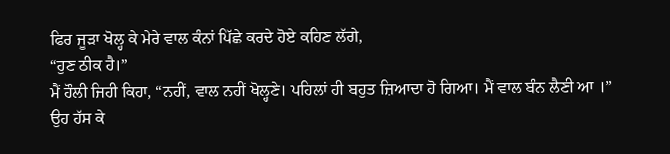ਫਿਰ ਜੂੜਾ ਖੋਲ੍ਹ ਕੇ ਮੇਰੇ ਵਾਲ ਕੰਨਾਂ ਪਿੱਛੇ ਕਰਦੇ ਹੋਏ ਕਹਿਣ ਲੱਗੇ,
“ਹੁਣ ਠੀਕ ਹੈ।”
ਮੈਂ ਹੌਲੀ ਜਿਹੀ ਕਿਹਾ, “ਨਹੀਂ, ਵਾਲ ਨਹੀਂ ਖੋਲ੍ਹਣੇ। ਪਹਿਲਾਂ ਹੀ ਬਹੁਤ ਜ਼ਿਆਦਾ ਹੋ ਗਿਆ। ਮੈਂ ਵਾਲ ਬੰਨ ਲੈਣੀ ਆ ।”
ਉਹ ਹੱਸ ਕੇ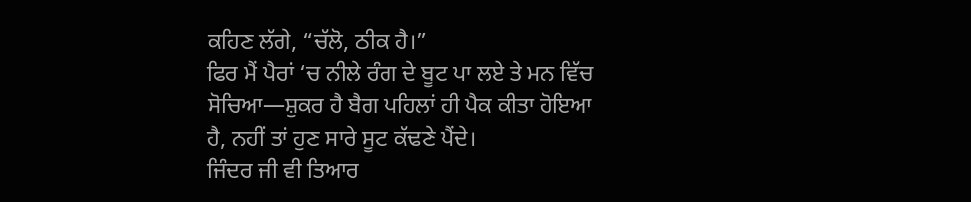ਕਹਿਣ ਲੱਗੇ, “ਚੱਲੋ, ਠੀਕ ਹੈ।”
ਫਿਰ ਮੈਂ ਪੈਰਾਂ ‘ਚ ਨੀਲੇ ਰੰਗ ਦੇ ਬੂਟ ਪਾ ਲਏ ਤੇ ਮਨ ਵਿੱਚ ਸੋਚਿਆ—ਸ਼ੁਕਰ ਹੈ ਬੈਗ ਪਹਿਲਾਂ ਹੀ ਪੈਕ ਕੀਤਾ ਹੋਇਆ ਹੈ, ਨਹੀਂ ਤਾਂ ਹੁਣ ਸਾਰੇ ਸੂਟ ਕੱਢਣੇ ਪੈਂਦੇ।
ਜਿੰਦਰ ਜੀ ਵੀ ਤਿਆਰ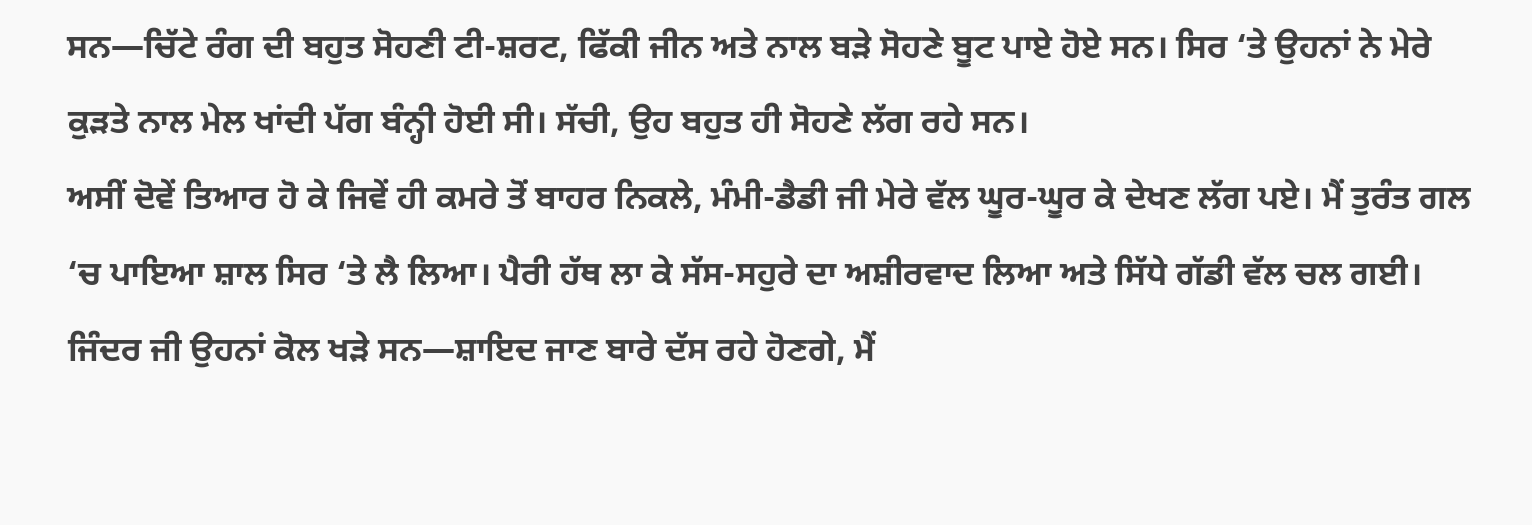ਸਨ—ਚਿੱਟੇ ਰੰਗ ਦੀ ਬਹੁਤ ਸੋਹਣੀ ਟੀ-ਸ਼ਰਟ, ਫਿੱਕੀ ਜੀਨ ਅਤੇ ਨਾਲ ਬੜੇ ਸੋਹਣੇ ਬੂਟ ਪਾਏ ਹੋਏ ਸਨ। ਸਿਰ ‘ਤੇ ਉਹਨਾਂ ਨੇ ਮੇਰੇ ਕੁੜਤੇ ਨਾਲ ਮੇਲ ਖਾਂਦੀ ਪੱਗ ਬੰਨ੍ਹੀ ਹੋਈ ਸੀ। ਸੱਚੀ, ਉਹ ਬਹੁਤ ਹੀ ਸੋਹਣੇ ਲੱਗ ਰਹੇ ਸਨ।
ਅਸੀਂ ਦੋਵੇਂ ਤਿਆਰ ਹੋ ਕੇ ਜਿਵੇਂ ਹੀ ਕਮਰੇ ਤੋਂ ਬਾਹਰ ਨਿਕਲੇ, ਮੰਮੀ-ਡੈਡੀ ਜੀ ਮੇਰੇ ਵੱਲ ਘੂਰ-ਘੂਰ ਕੇ ਦੇਖਣ ਲੱਗ ਪਏ। ਮੈਂ ਤੁਰੰਤ ਗਲ ‘ਚ ਪਾਇਆ ਸ਼ਾਲ ਸਿਰ ‘ਤੇ ਲੈ ਲਿਆ। ਪੈਰੀ ਹੱਥ ਲਾ ਕੇ ਸੱਸ-ਸਹੁਰੇ ਦਾ ਅਸ਼ੀਰਵਾਦ ਲਿਆ ਅਤੇ ਸਿੱਧੇ ਗੱਡੀ ਵੱਲ ਚਲ ਗਈ। ਜਿੰਦਰ ਜੀ ਉਹਨਾਂ ਕੋਲ ਖੜੇ ਸਨ—ਸ਼ਾਇਦ ਜਾਣ ਬਾਰੇ ਦੱਸ ਰਹੇ ਹੋਣਗੇ, ਮੈਂ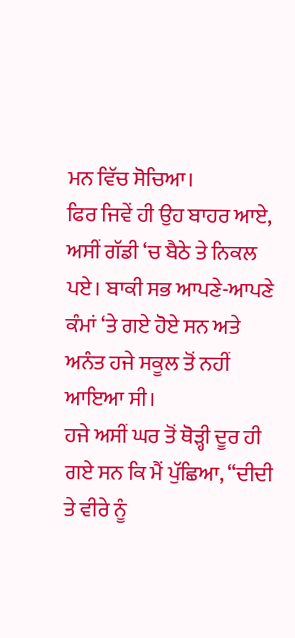ਮਨ ਵਿੱਚ ਸੋਚਿਆ।
ਫਿਰ ਜਿਵੇਂ ਹੀ ਉਹ ਬਾਹਰ ਆਏ, ਅਸੀਂ ਗੱਡੀ ‘ਚ ਬੈਠੇ ਤੇ ਨਿਕਲ ਪਏ। ਬਾਕੀ ਸਭ ਆਪਣੇ-ਆਪਣੇ ਕੰਮਾਂ ‘ਤੇ ਗਏ ਹੋਏ ਸਨ ਅਤੇ ਅਨੰਤ ਹਜੇ ਸਕੂਲ ਤੋਂ ਨਹੀਂ ਆਇਆ ਸੀ।
ਹਜੇ ਅਸੀਂ ਘਰ ਤੋਂ ਥੋੜ੍ਹੀ ਦੂਰ ਹੀ ਗਏ ਸਨ ਕਿ ਮੈਂ ਪੁੱਛਿਆ, “ਦੀਦੀ ਤੇ ਵੀਰੇ ਨੂੰ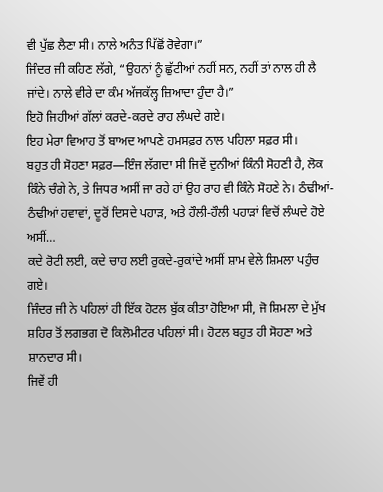ਵੀ ਪੁੱਛ ਲੈਣਾ ਸੀ। ਨਾਲੇ ਅਨੰਤ ਪਿੱਛੋਂ ਰੋਵੇਗਾ।”
ਜਿੰਦਰ ਜੀ ਕਹਿਣ ਲੱਗੇ, “ਉਹਨਾਂ ਨੂੰ ਛੁੱਟੀਆਂ ਨਹੀਂ ਸਨ, ਨਹੀਂ ਤਾਂ ਨਾਲ ਹੀ ਲੈ ਜਾਂਦੇ। ਨਾਲੇ ਵੀਰੇ ਦਾ ਕੰਮ ਅੱਜਕੱਲ੍ਹ ਜ਼ਿਆਦਾ ਹੁੰਦਾ ਹੈ।”
ਇਹੋ ਜਿਹੀਆਂ ਗੱਲਾਂ ਕਰਦੇ-ਕਰਦੇ ਰਾਹ ਲੰਘਦੇ ਗਏ।
ਇਹ ਮੇਰਾ ਵਿਆਹ ਤੋਂ ਬਾਅਦ ਆਪਣੇ ਹਮਸਫ਼ਰ ਨਾਲ ਪਹਿਲਾ ਸਫ਼ਰ ਸੀ।
ਬਹੁਤ ਹੀ ਸੋਹਣਾ ਸਫ਼ਰ—ਇੰਜ ਲੱਗਦਾ ਸੀ ਜਿਵੇਂ ਦੁਨੀਆਂ ਕਿੰਨੀ ਸੋਹਣੀ ਹੈ, ਲੋਕ ਕਿੰਨੇ ਚੰਗੇ ਨੇ, ਤੇ ਜਿਧਰ ਅਸੀਂ ਜਾ ਰਹੇ ਹਾਂ ਉਹ ਰਾਹ ਵੀ ਕਿੰਨੇ ਸੋਹਣੇ ਨੇ। ਠੰਢੀਆਂ-ਠੰਢੀਆਂ ਹਵਾਵਾਂ, ਦੂਰੋਂ ਦਿਸਦੇ ਪਹਾੜ, ਅਤੇ ਹੌਲੀ-ਹੌਲੀ ਪਹਾੜਾਂ ਵਿਚੋਂ ਲੰਘਦੇ ਹੋਏ ਅਸੀਂ…
ਕਦੇ ਰੋਟੀ ਲਈ, ਕਦੇ ਚਾਹ ਲਈ ਰੁਕਦੇ-ਰੁਕਾਂਦੇ ਅਸੀਂ ਸ਼ਾਮ ਵੇਲੇ ਸ਼ਿਮਲਾ ਪਹੁੰਚ ਗਏ।
ਜਿੰਦਰ ਜੀ ਨੇ ਪਹਿਲਾਂ ਹੀ ਇੱਕ ਹੋਟਲ ਬੁੱਕ ਕੀਤਾ ਹੋਇਆ ਸੀ, ਜੋ ਸ਼ਿਮਲਾ ਦੇ ਮੁੱਖ ਸ਼ਹਿਰ ਤੋਂ ਲਗਭਗ ਦੋ ਕਿਲੋਮੀਟਰ ਪਹਿਲਾਂ ਸੀ। ਹੋਟਲ ਬਹੁਤ ਹੀ ਸੋਹਣਾ ਅਤੇ ਸ਼ਾਨਦਾਰ ਸੀ।
ਜਿਵੇਂ ਹੀ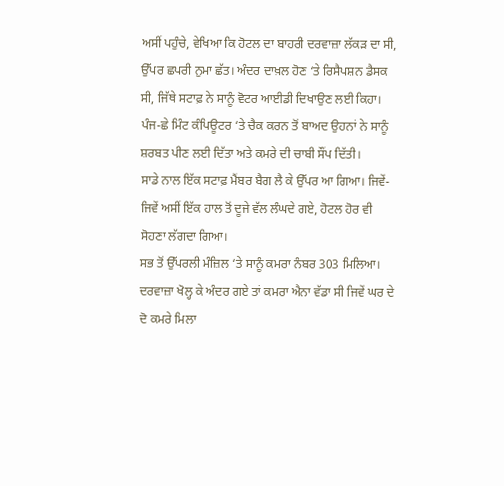ਅਸੀਂ ਪਹੁੰਚੇ, ਵੇਖਿਆ ਕਿ ਹੋਟਲ ਦਾ ਬਾਹਰੀ ਦਰਵਾਜ਼ਾ ਲੱਕੜ ਦਾ ਸੀ, ਉੱਪਰ ਛਪਰੀ ਨੁਮਾ ਛੱਤ। ਅੰਦਰ ਦਾਖ਼ਲ ਹੋਣ ‘ਤੇ ਰਿਸੈਪਸ਼ਨ ਡੈਸਕ ਸੀ, ਜਿੱਥੇ ਸਟਾਫ਼ ਨੇ ਸਾਨੂੰ ਵੋਟਰ ਆਈਡੀ ਦਿਖਾਉਣ ਲਈ ਕਿਹਾ। ਪੰਜ-ਛੇ ਮਿੰਟ ਕੰਪਿਊਟਰ ‘ਤੇ ਚੈਕ ਕਰਨ ਤੋਂ ਬਾਅਦ ਉਹਨਾਂ ਨੇ ਸਾਨੂੰ ਸ਼ਰਬਤ ਪੀਣ ਲਈ ਦਿੱਤਾ ਅਤੇ ਕਮਰੇ ਦੀ ਚਾਬੀ ਸੌਂਪ ਦਿੱਤੀ।
ਸਾਡੇ ਨਾਲ ਇੱਕ ਸਟਾਫ਼ ਮੈਂਬਰ ਬੈਗ ਲੈ ਕੇ ਉੱਪਰ ਆ ਗਿਆ। ਜਿਵੇਂ-ਜਿਵੇਂ ਅਸੀਂ ਇੱਕ ਹਾਲ ਤੋਂ ਦੂਜੇ ਵੱਲ ਲੰਘਦੇ ਗਏ, ਹੋਟਲ ਹੋਰ ਵੀ ਸੋਹਣਾ ਲੱਗਦਾ ਗਿਆ।
ਸਭ ਤੋਂ ਉੱਪਰਲੀ ਮੰਜ਼ਿਲ ‘ਤੇ ਸਾਨੂੰ ਕਮਰਾ ਨੰਬਰ 303 ਮਿਲਿਆ। ਦਰਵਾਜ਼ਾ ਖੋਲ੍ਹ ਕੇ ਅੰਦਰ ਗਏ ਤਾਂ ਕਮਰਾ ਐਨਾ ਵੱਡਾ ਸੀ ਜਿਵੇਂ ਘਰ ਦੇ ਦੋ ਕਮਰੇ ਮਿਲਾ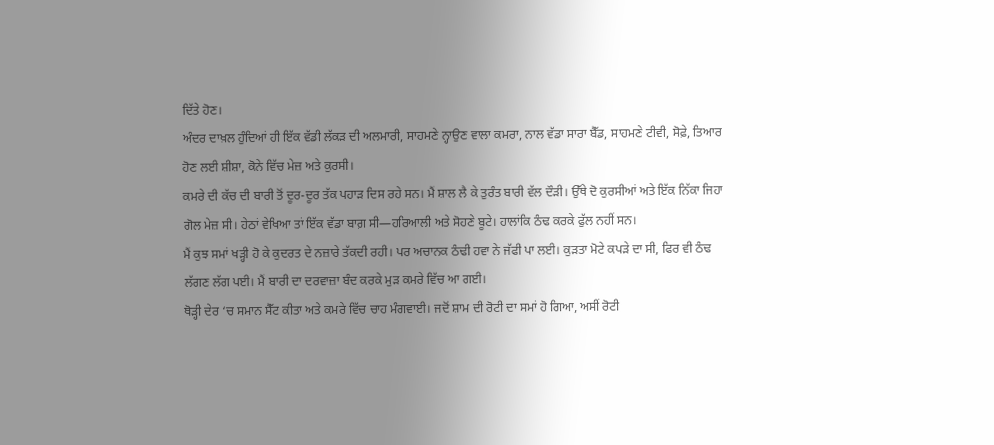ਦਿੱਤੇ ਹੋਣ।
ਅੰਦਰ ਦਾਖ਼ਲ ਹੁੰਦਿਆਂ ਹੀ ਇੱਕ ਵੱਡੀ ਲੱਕੜ ਦੀ ਅਲਮਾਰੀ, ਸਾਹਮਣੇ ਨ੍ਹਾਉਣ ਵਾਲਾ ਕਮਰਾ, ਨਾਲ ਵੱਡਾ ਸਾਰਾ ਬੈੱਡ, ਸਾਹਮਣੇ ਟੀਵੀ, ਸੋਫ਼ੇ, ਤਿਆਰ ਹੋਣ ਲਈ ਸ਼ੀਸ਼ਾ, ਕੋਨੇ ਵਿੱਚ ਮੇਜ਼ ਅਤੇ ਕੁਰਸੀ।
ਕਮਰੇ ਦੀ ਕੱਚ ਦੀ ਬਾਰੀ ਤੋਂ ਦੂਰ-ਦੂਰ ਤੱਕ ਪਹਾੜ ਦਿਸ ਰਹੇ ਸਨ। ਮੈਂ ਸ਼ਾਲ ਲੈ ਕੇ ਤੁਰੰਤ ਬਾਰੀ ਵੱਲ ਦੌੜੀ। ਉੱਥੇ ਦੋ ਕੁਰਸੀਆਂ ਅਤੇ ਇੱਕ ਨਿੱਕਾ ਜਿਹਾ ਗੋਲ ਮੇਜ਼ ਸੀ। ਹੇਠਾਂ ਵੇਖਿਆ ਤਾਂ ਇੱਕ ਵੱਡਾ ਬਾਗ਼ ਸੀ—ਹਰਿਆਲੀ ਅਤੇ ਸੋਹਣੇ ਬੂਟੇ। ਹਾਲਾਂਕਿ ਠੰਢ ਕਰਕੇ ਫੁੱਲ ਨਹੀਂ ਸਨ।
ਮੈਂ ਕੁਝ ਸਮਾਂ ਖੜ੍ਹੀ ਹੋ ਕੇ ਕੁਦਰਤ ਦੇ ਨਜ਼ਾਰੇ ਤੱਕਦੀ ਰਹੀ। ਪਰ ਅਚਾਨਕ ਠੰਢੀ ਹਵਾ ਨੇ ਜੱਫੀ ਪਾ ਲਈ। ਕੁੜਤਾ ਮੋਟੇ ਕਪੜੇ ਦਾ ਸੀ, ਫਿਰ ਵੀ ਠੰਢ ਲੱਗਣ ਲੱਗ ਪਈ। ਮੈਂ ਬਾਰੀ ਦਾ ਦਰਵਾਜ਼ਾ ਬੰਦ ਕਰਕੇ ਮੁੜ ਕਮਰੇ ਵਿੱਚ ਆ ਗਈ।
ਥੋੜ੍ਹੀ ਦੇਰ ‘ਚ ਸਮਾਨ ਸੈੱਟ ਕੀਤਾ ਅਤੇ ਕਮਰੇ ਵਿੱਚ ਚਾਹ ਮੰਗਵਾਈ। ਜਦੋਂ ਸ਼ਾਮ ਦੀ ਰੋਟੀ ਦਾ ਸਮਾਂ ਹੋ ਗਿਆ, ਅਸੀਂ ਰੋਟੀ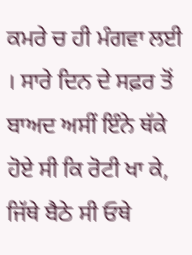ਕਮਰੇ ਚ ਹੀ ਮੰਗਵਾ ਲਈ । ਸਾਰੇ ਦਿਨ ਦੇ ਸਫ਼ਰ ਤੋਂ ਬਾਅਦ ਅਸੀਂ ਇੰਨੇ ਥੱਕੇ ਹੋਏ ਸੀ ਕਿ ਰੋਟੀ ਖਾ ਕੇ, ਜਿੱਥੇ ਬੈਠੇ ਸੀ ਓਥੇ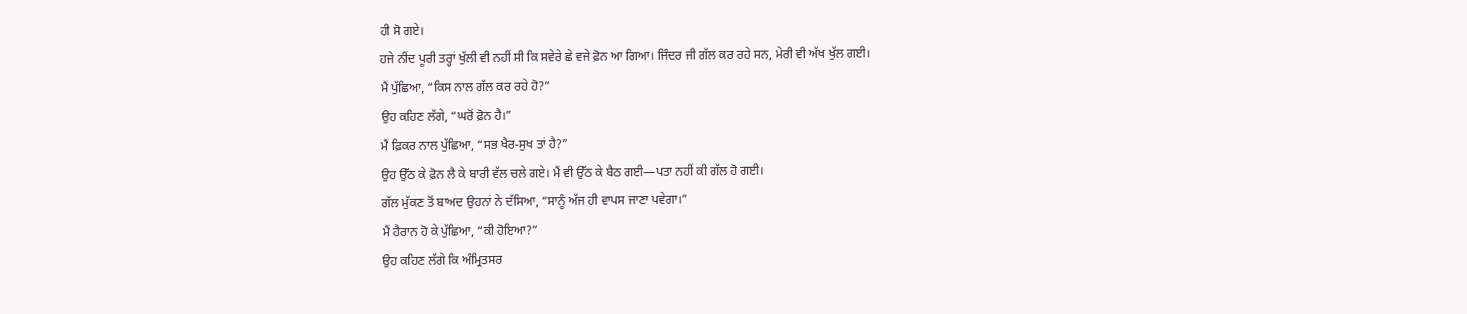ਹੀ ਸੋ ਗਏ।
ਹਜੇ ਨੀਂਦ ਪੂਰੀ ਤਰ੍ਹਾਂ ਖੁੱਲੀ ਵੀ ਨਹੀਂ ਸੀ ਕਿ ਸਵੇਰੇ ਛੇ ਵਜੇ ਫ਼ੋਨ ਆ ਗਿਆ। ਜਿੰਦਰ ਜੀ ਗੱਲ ਕਰ ਰਹੇ ਸਨ, ਮੇਰੀ ਵੀ ਅੱਖ ਖੁੱਲ ਗਈ।
ਮੈਂ ਪੁੱਛਿਆ, “ਕਿਸ ਨਾਲ ਗੱਲ ਕਰ ਰਹੇ ਹੋ?”
ਉਹ ਕਹਿਣ ਲੱਗੇ, “ਘਰੋਂ ਫ਼ੋਨ ਹੈ।”
ਮੈਂ ਫ਼ਿਕਰ ਨਾਲ ਪੁੱਛਿਆ, “ਸਭ ਖੈਰ-ਸੁਖ ਤਾਂ ਹੈ?”
ਉਹ ਉੱਠ ਕੇ ਫ਼ੋਨ ਲੈ ਕੇ ਬਾਰੀ ਵੱਲ ਚਲੇ ਗਏ। ਮੈਂ ਵੀ ਉੱਠ ਕੇ ਬੈਠ ਗਈ—ਪਤਾ ਨਹੀਂ ਕੀ ਗੱਲ ਹੋ ਗਈ।
ਗੱਲ ਮੁੱਕਣ ਤੋਂ ਬਾਅਦ ਉਹਨਾਂ ਨੇ ਦੱਸਿਆ, “ਸਾਨੂੰ ਅੱਜ ਹੀ ਵਾਪਸ ਜਾਣਾ ਪਵੇਗਾ।”
ਮੈਂ ਹੈਰਾਨ ਹੋ ਕੇ ਪੁੱਛਿਆ, “ਕੀ ਹੋਇਆ?”
ਉਹ ਕਹਿਣ ਲੱਗੇ ਕਿ ਅੰਮ੍ਰਿਤਸਰ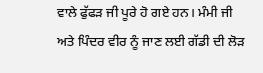ਵਾਲੇ ਫੁੱਫੜ ਜੀ ਪੂਰੇ ਹੋ ਗਏ ਹਨ। ਮੰਮੀ ਜੀ ਅਤੇ ਪਿੰਦਰ ਵੀਰ ਨੂੰ ਜਾਣ ਲਈ ਗੱਡੀ ਦੀ ਲੋੜ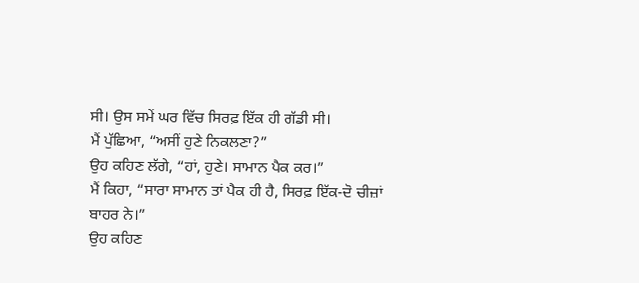ਸੀ। ਉਸ ਸਮੇਂ ਘਰ ਵਿੱਚ ਸਿਰਫ਼ ਇੱਕ ਹੀ ਗੱਡੀ ਸੀ।
ਮੈਂ ਪੁੱਛਿਆ, “ਅਸੀਂ ਹੁਣੇ ਨਿਕਲਣਾ?”
ਉਹ ਕਹਿਣ ਲੱਗੇ, “ਹਾਂ, ਹੁਣੇ। ਸਾਮਾਨ ਪੈਕ ਕਰ।”
ਮੈਂ ਕਿਹਾ, “ਸਾਰਾ ਸਾਮਾਨ ਤਾਂ ਪੈਕ ਹੀ ਹੈ, ਸਿਰਫ਼ ਇੱਕ-ਦੋ ਚੀਜ਼ਾਂ ਬਾਹਰ ਨੇ।”
ਉਹ ਕਹਿਣ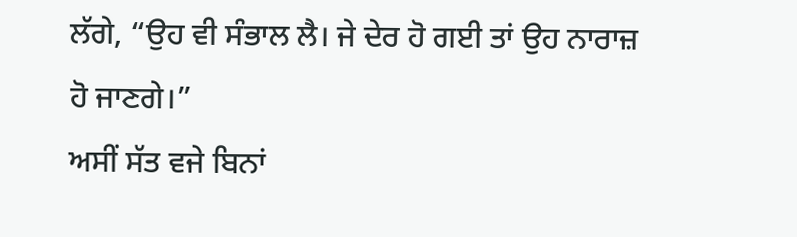ਲੱਗੇ, “ਉਹ ਵੀ ਸੰਭਾਲ ਲੈ। ਜੇ ਦੇਰ ਹੋ ਗਈ ਤਾਂ ਉਹ ਨਾਰਾਜ਼ ਹੋ ਜਾਣਗੇ।”
ਅਸੀਂ ਸੱਤ ਵਜੇ ਬਿਨਾਂ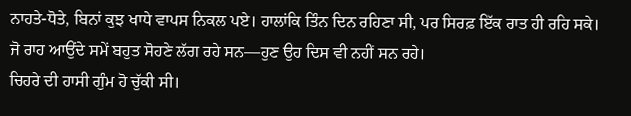ਨਾਹਤੇ-ਧੋਤੇ, ਬਿਨਾਂ ਕੁਝ ਖਾਧੇ ਵਾਪਸ ਨਿਕਲ ਪਏ। ਹਾਲਾਂਕਿ ਤਿੰਨ ਦਿਨ ਰਹਿਣਾ ਸੀ, ਪਰ ਸਿਰਫ਼ ਇੱਕ ਰਾਤ ਹੀ ਰਹਿ ਸਕੇ।
ਜੋ ਰਾਹ ਆਉਂਦੇ ਸਮੇਂ ਬਹੁਤ ਸੋਹਣੇ ਲੱਗ ਰਹੇ ਸਨ—ਹੁਣ ਉਹ ਦਿਸ ਵੀ ਨਹੀਂ ਸਨ ਰਹੇ।
ਚਿਹਰੇ ਦੀ ਹਾਸੀ ਗੁੰਮ ਹੋ ਚੁੱਕੀ ਸੀ।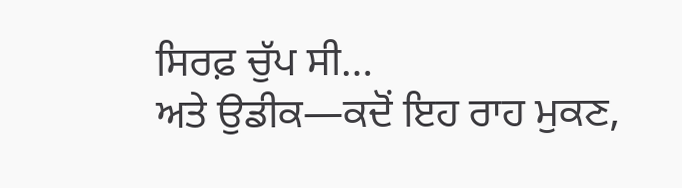ਸਿਰਫ਼ ਚੁੱਪ ਸੀ…
ਅਤੇ ਉਡੀਕ—ਕਦੋਂ ਇਹ ਰਾਹ ਮੁਕਣ,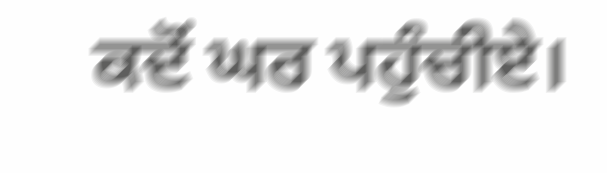ਕਦੋਂ ਘਰ ਪਹੁੰਚੀਏ।